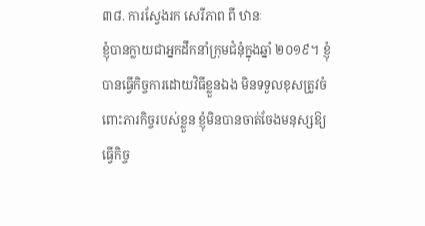៣៨. ការស្វែងរក សេរីភាព ពី ឋានៈ
ខ្ញុំបានក្លាយជាអ្នកដឹកនាំក្រុមជំនុំក្នុងឆ្នាំ ២០១៩។ ខ្ញុំបានធ្វើកិច្ចការដោយវិធីខ្លួនឯង មិនទទួលខុសត្រូវចំពោះភារកិច្ចរបស់ខ្លួន ខ្ញុំមិនបានចាត់ចែងមនុស្សឱ្យធ្វើកិច្ច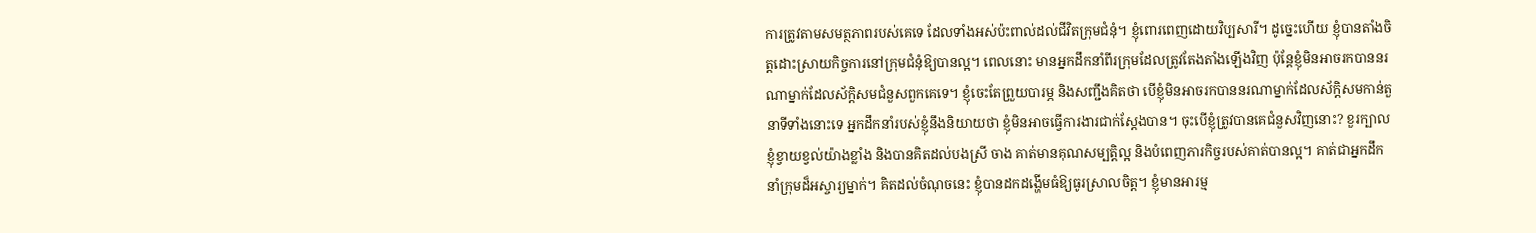ការត្រូវតាមសមត្ថភាពរបស់គេទេ ដែលទាំងអស់ប៉ះពាល់ដល់ជីវិតក្រុមជំនុំ។ ខ្ញុំពោរពេញដោយវិប្បសារី។ ដូច្នេះហើយ ខ្ញុំបានតាំងចិត្តដោះស្រាយកិច្ចការនៅក្រុមជំនុំឱ្យបានល្អ។ ពេលនោះ មានអ្នកដឹកនាំពីរក្រុមដែលត្រូវតែងតាំងឡើងវិញ ប៉ុន្តែខ្ញុំមិនអាចរកបាននរណាម្នាក់ដែលស័ក្តិសមជំនួសពួកគេទេ។ ខ្ញុំចេះតែព្រួយបារម្ភ និងសញ្ជឹងគិតថា បើខ្ញុំមិនអាចរកបាននរណាម្នាក់ដែលស័ក្តិសមកាន់តួនាទីទាំងនោះទេ អ្នកដឹកនាំរបស់ខ្ញុំនឹងនិយាយថា ខ្ញុំមិនអាចធ្វើការងារជាក់ស្តែងបាន។ ចុះបើខ្ញុំត្រូវបានគេជំនួសវិញនោះ? ខួរក្បាលខ្ញុំខ្វាយខ្វល់យ៉ាងខ្លាំង និងបានគិតដល់បងស្រី ចាង គាត់មានគុណសម្បត្តិល្អ និងបំពេញភារកិច្ចរបស់គាត់បានល្អ។ គាត់ជាអ្នកដឹកនាំក្រុមដ៏អស្ចារ្យម្នាក់។ គិតដល់ចំណុចនេះ ខ្ញុំបានដកដង្ហើមធំឱ្យធូរស្រាលចិត្ត។ ខ្ញុំមានអារម្ម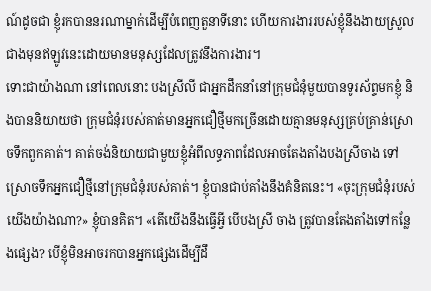ណ៍ដូចជា ខ្ញុំរកបាននរណាម្នាក់ដើម្បីបំពេញតួនាទីនោះ ហើយការងាររបស់ខ្ញុំនឹងងាយស្រួលជាងមុនឥឡូវនេះដោយមានមនុស្សដែលត្រូវនឹងការងារ។
ទោះជាយ៉ាងណា នៅពេលនោះ បងស្រីលី ជាអ្នកដឹកនាំនៅក្រុមជំនុំមួយបានទូរស័ព្ទមកខ្ញុំ និងបាននិយាយថា ក្រុមជំនុំរបស់គាត់មានអ្នកជឿថ្មីមកច្រើនដោយគ្មានមនុស្សគ្រប់គ្រាន់ស្រោចទឹកពួកគាត់។ គាត់ចង់និយាយជាមួយខ្ញុំអំពីលទ្ធភាពដែលអាចតែងតាំងបងស្រីចាង ទៅស្រោចទឹកអ្នកជឿថ្មីនៅក្រុមជំនុំរបស់គាត់។ ខ្ញុំបានជាប់គាំងនឹងគំនិតនេះ។ «ចុះក្រុមជំនុំរបស់យើងយ៉ាងណា?» ខ្ញុំបានគិត។ «តើយើងនឹងធ្វើអ្វី បើបងស្រី ចាង ត្រូវបានតែងតាំងទៅកន្លែងផ្សេង? បើខ្ញុំមិនអាចរកបានអ្នកផ្សេងដើម្បីដឹ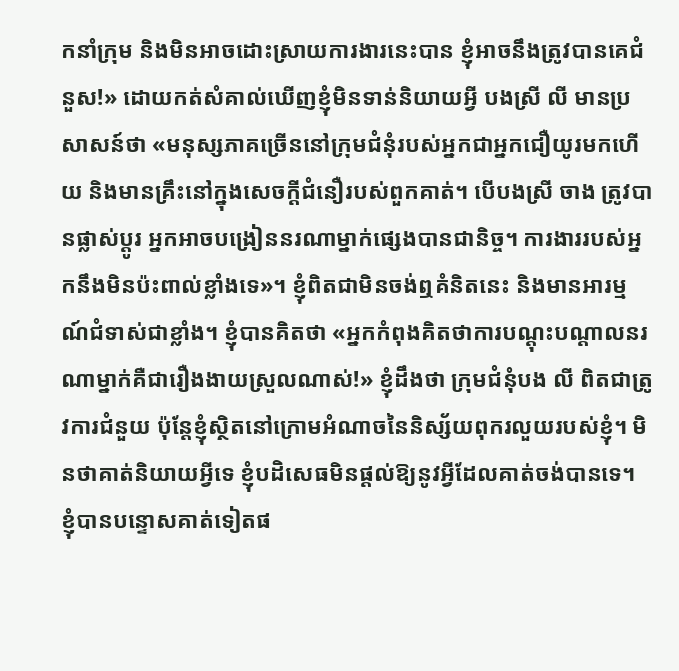កនាំក្រុម និងមិនអាចដោះស្រាយការងារនេះបាន ខ្ញុំអាចនឹងត្រូវបានគេជំនួស!» ដោយកត់សំគាល់ឃើញខ្ញុំមិនទាន់និយាយអ្វី បងស្រី លី មានប្រសាសន៍ថា «មនុស្សភាគច្រើននៅក្រុមជំនុំរបស់អ្នកជាអ្នកជឿយូរមកហើយ និងមានគ្រឹះនៅក្នុងសេចក្ដីជំនឿរបស់ពួកគាត់។ បើបងស្រី ចាង ត្រូវបានផ្លាស់ប្តូរ អ្នកអាចបង្រៀននរណាម្នាក់ផ្សេងបានជានិច្ច។ ការងាររបស់អ្នកនឹងមិនប៉ះពាល់ខ្លាំងទេ»។ ខ្ញុំពិតជាមិនចង់ឮគំនិតនេះ និងមានអារម្មណ៍ជំទាស់ជាខ្លាំង។ ខ្ញុំបានគិតថា «អ្នកកំពុងគិតថាការបណ្តុះបណ្តាលនរណាម្នាក់គឺជារឿងងាយស្រួលណាស់!» ខ្ញុំដឹងថា ក្រុមជំនុំបង លី ពិតជាត្រូវការជំនួយ ប៉ុន្តែខ្ញុំស្ថិតនៅក្រោមអំណាចនៃនិស្ស័យពុករលួយរបស់ខ្ញុំ។ មិនថាគាត់និយាយអ្វីទេ ខ្ញុំបដិសេធមិនផ្តល់ឱ្យនូវអ្វីដែលគាត់ចង់បានទេ។ ខ្ញុំបានបន្ទោសគាត់ទៀតផ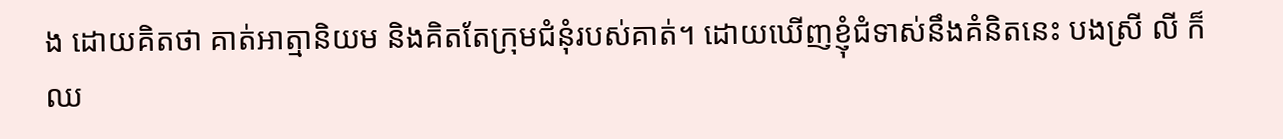ង ដោយគិតថា គាត់អាត្មានិយម និងគិតតែក្រុមជំនុំរបស់គាត់។ ដោយឃើញខ្ញុំជំទាស់នឹងគំនិតនេះ បងស្រី លី ក៏ឈ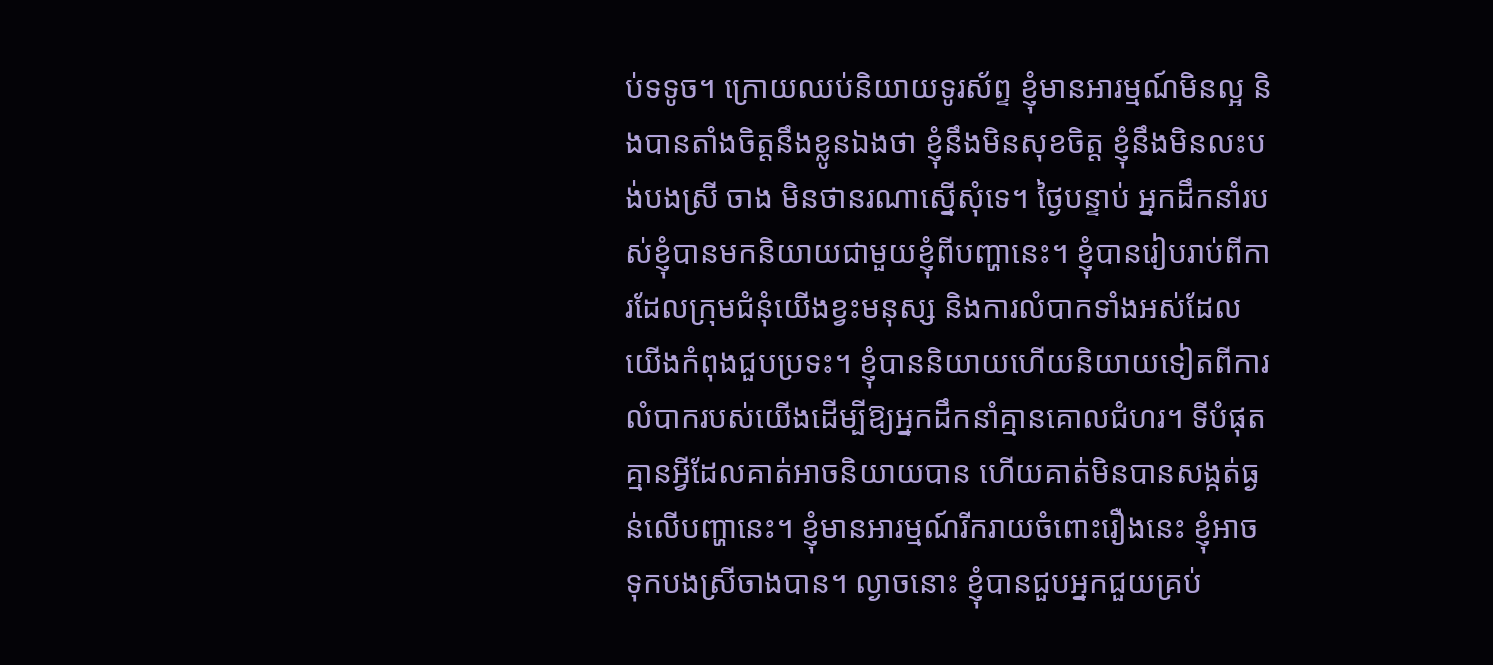ប់ទទូច។ ក្រោយឈប់និយាយទូរស័ព្ទ ខ្ញុំមានអារម្មណ៍មិនល្អ និងបានតាំងចិត្តនឹងខ្លូនឯងថា ខ្ញុំនឹងមិនសុខចិត្ត ខ្ញុំនឹងមិនលះបង់បងស្រី ចាង មិនថានរណាស្នើសុំទេ។ ថ្ងៃបន្ទាប់ អ្នកដឹកនាំរបស់ខ្ញុំបានមកនិយាយជាមួយខ្ញុំពីបញ្ហានេះ។ ខ្ញុំបានរៀបរាប់ពីការដែលក្រុមជំនុំយើងខ្វះមនុស្ស និងការលំបាកទាំងអស់ដែលយើងកំពុងជួបប្រទះ។ ខ្ញុំបាននិយាយហើយនិយាយទៀតពីការលំបាករបស់យើងដើម្បីឱ្យអ្នកដឹកនាំគ្មានគោលជំហរ។ ទីបំផុត គ្មានអ្វីដែលគាត់អាចនិយាយបាន ហើយគាត់មិនបានសង្កត់ធ្ងន់លើបញ្ហានេះ។ ខ្ញុំមានអារម្មណ៍រីករាយចំពោះរឿងនេះ ខ្ញុំអាចទុកបងស្រីចាងបាន។ ល្ងាចនោះ ខ្ញុំបានជួបអ្នកជួយគ្រប់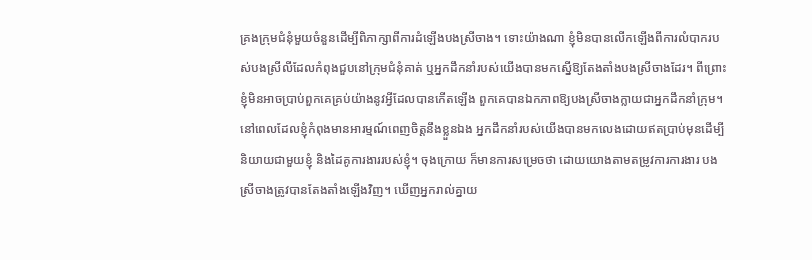គ្រងក្រុមជំនុំមួយចំនួនដើម្បីពិភាក្សាពីការដំឡើងបងស្រីចាង។ ទោះយ៉ាងណា ខ្ញុំមិនបានលើកឡើងពីការលំបាករបស់បងស្រីលីដែលកំពុងជួបនៅក្រុមជំនុំគាត់ ឬអ្នកដឹកនាំរបស់យើងបានមកស្នើឱ្យតែងតាំងបងស្រីចាងដែរ។ ពីព្រោះ ខ្ញុំមិនអាចប្រាប់ពួកគេគ្រប់យ៉ាងនូវអ្វីដែលបានកើតឡើង ពួកគេបានឯកភាពឱ្យបងស្រីចាងក្លាយជាអ្នកដឹកនាំក្រុម។ នៅពេលដែលខ្ញុំកំពុងមានអារម្មណ៍ពេញចិត្តនឹងខ្លួនឯង អ្នកដឹកនាំរបស់យើងបានមកលេងដោយឥតប្រាប់មុនដើម្បីនិយាយជាមួយខ្ញុំ និងដៃគូការងាររបស់ខ្ញុំ។ ចុងក្រោយ ក៏មានការសម្រេចថា ដោយយោងតាមតម្រូវការការងារ បងស្រីចាងត្រូវបានតែងតាំងឡើងវិញ។ ឃើញអ្នករាល់គ្នាយ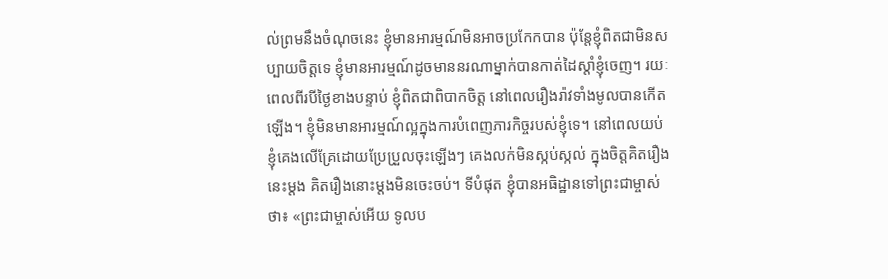ល់ព្រមនឹងចំណុចនេះ ខ្ញុំមានអារម្មណ៍មិនអាចប្រកែកបាន ប៉ុន្តែខ្ញុំពិតជាមិនសប្បាយចិត្តទេ ខ្ញុំមានអារម្មណ៍ដូចមាននរណាម្នាក់បានកាត់ដៃស្តាំខ្ញុំចេញ។ រយៈពេលពីរបីថ្ងៃខាងបន្ទាប់ ខ្ញុំពិតជាពិបាកចិត្ត នៅពេលរឿងរ៉ាវទាំងមូលបានកើតឡើង។ ខ្ញុំមិនមានអារម្មណ៍ល្អក្នុងការបំពេញភារកិច្ចរបស់ខ្ញុំទេ។ នៅពេលយប់ ខ្ញុំគេងលើគ្រែដោយប្រែប្រួលចុះឡើងៗ គេងលក់មិនស្កប់ស្កល់ ក្នុងចិត្តគិតរឿងនេះម្តង គិតរឿងនោះម្តងមិនចេះចប់។ ទីបំផុត ខ្ញុំបានអធិដ្ឋានទៅព្រះជាម្ចាស់ថា៖ «ព្រះជាម្ចាស់អើយ ទូលប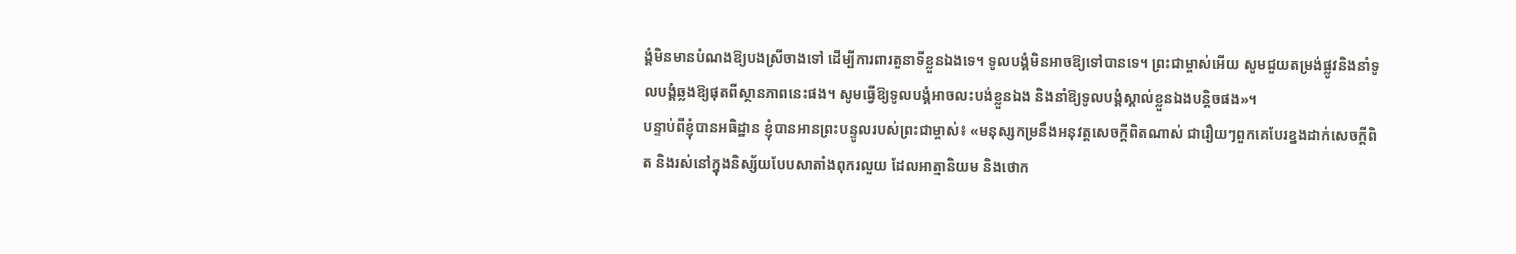ង្គំមិនមានបំណងឱ្យបងស្រីចាងទៅ ដើម្បីការពារតួនាទីខ្លួនឯងទេ។ ទូលបង្គំមិនអាចឱ្យទៅបានទេ។ ព្រះជាម្ចាស់អើយ សូមជួយតម្រង់ផ្លូវនិងនាំទូលបង្គំឆ្លងឱ្យផុតពីស្ថានភាពនេះផង។ សូមធ្វើឱ្យទូលបង្គំអាចលះបង់ខ្លួនឯង និងនាំឱ្យទូលបង្គំស្គាល់ខ្លួនឯងបន្តិចផង»។
បន្ទាប់ពីខ្ញុំបានអធិដ្ឋាន ខ្ញុំបានអានព្រះបន្ទូលរបស់ព្រះជាម្ចាស់៖ «មនុស្សកម្រនឹងអនុវត្តសេចក្ដីពិតណាស់ ជារឿយៗពួកគេបែរខ្នងដាក់សេចក្ដីពិត និងរស់នៅក្នុងនិស្ស័យបែបសាតាំងពុករលួយ ដែលអាត្មានិយម និងថោក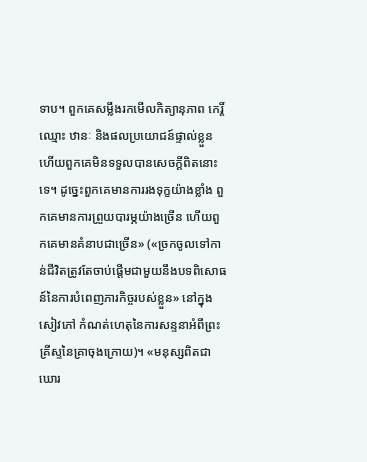ទាប។ ពួកគេសម្លឹងរកមើលកិត្យានុភាព កេរ្តិ៍ឈ្មោះ ឋានៈ និងផលប្រយោជន៍ផ្ទាល់ខ្លួន ហើយពួកគេមិនទទួលបានសេចក្ដីពិតនោះទេ។ ដូច្នេះពួកគេមានការរងទុក្ខយ៉ាងខ្លាំង ពួកគេមានការព្រួយបារម្ភយ៉ាងច្រើន ហើយពួកគេមានគំនាបជាច្រើន» («ច្រកចូលទៅកាន់ជីវិតត្រូវតែចាប់ផ្ដើមជាមួយនឹងបទពិសោធន៍នៃការបំពេញភារកិច្ចរបស់ខ្លួន» នៅក្នុងសៀវភៅ កំណត់ហេតុនៃការសន្ទនាអំពីព្រះគ្រីស្ទនៃគ្រាចុងក្រោយ)។ «មនុស្សពិតជាឃោរ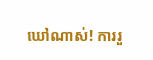ឃៅណាស់! ការរួ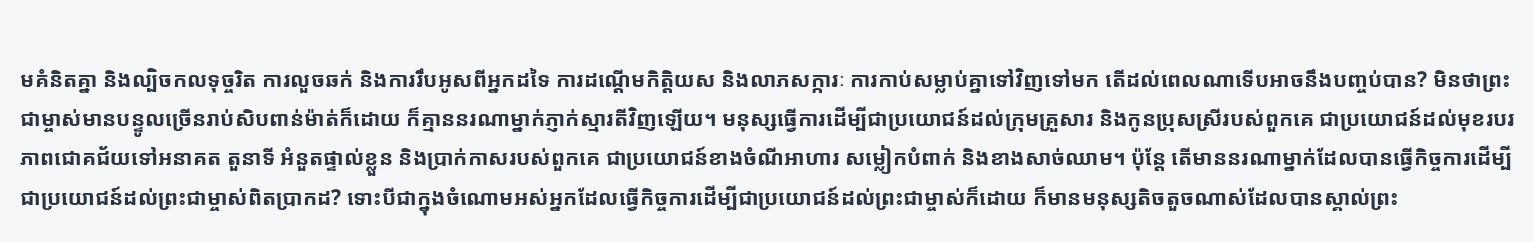មគំនិតគ្នា និងល្បិចកលទុច្ចរិត ការលួចឆក់ និងការរឹបអូសពីអ្នកដទៃ ការដណ្ដើមកិត្តិយស និងលាភសក្ការៈ ការកាប់សម្លាប់គ្នាទៅវិញទៅមក តើដល់ពេលណាទើបអាចនឹងបញ្ចប់បាន? មិនថាព្រះជាម្ចាស់មានបន្ទូលច្រើនរាប់សិបពាន់ម៉ាត់ក៏ដោយ ក៏គ្មាននរណាម្នាក់ភ្ញាក់ស្មារតីវិញឡើយ។ មនុស្សធ្វើការដើម្បីជាប្រយោជន៍ដល់ក្រុមគ្រួសារ និងកូនប្រុសស្រីរបស់ពួកគេ ជាប្រយោជន៍ដល់មុខរបរ ភាពជោគជ័យទៅអនាគត តួនាទី អំនួតផ្ទាល់ខ្លួន និងប្រាក់កាសរបស់ពួកគេ ជាប្រយោជន៍ខាងចំណីអាហារ សម្លៀកបំពាក់ និងខាងសាច់ឈាម។ ប៉ុន្តែ តើមាននរណាម្នាក់ដែលបានធ្វើកិច្ចការដើម្បីជាប្រយោជន៍ដល់ព្រះជាម្ចាស់ពិតប្រាកដ? ទោះបីជាក្នុងចំណោមអស់អ្នកដែលធ្វើកិច្ចការដើម្បីជាប្រយោជន៍ដល់ព្រះជាម្ចាស់ក៏ដោយ ក៏មានមនុស្សតិចតួចណាស់ដែលបានស្គាល់ព្រះ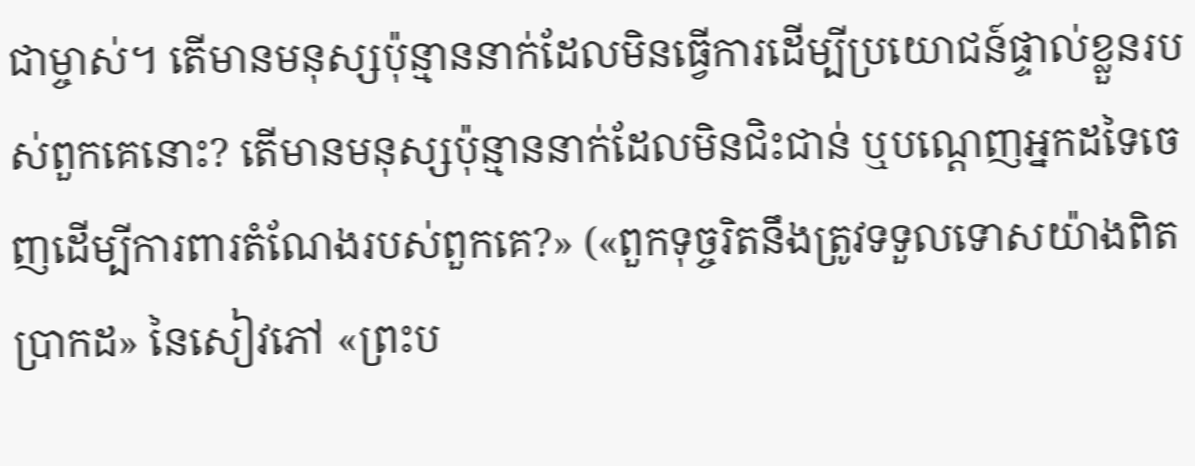ជាម្ចាស់។ តើមានមនុស្សប៉ុន្មាននាក់ដែលមិនធ្វើការដើម្បីប្រយោជន៍ផ្ទាល់ខ្លួនរបស់ពួកគេនោះ? តើមានមនុស្សប៉ុន្មាននាក់ដែលមិនជិះជាន់ ឬបណ្តេញអ្នកដទៃចេញដើម្បីការពារតំណែងរបស់ពួកគេ?» («ពួកទុច្ចរិតនឹងត្រូវទទួលទោសយ៉ាងពិតប្រាកដ» នៃសៀវភៅ «ព្រះប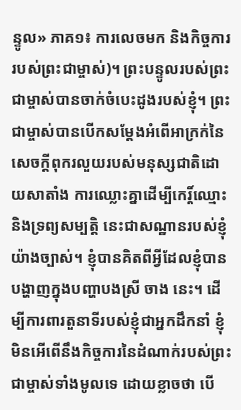ន្ទូល» ភាគ១៖ ការលេចមក និងកិច្ចការរបស់ព្រះជាម្ចាស់)។ ព្រះបន្ទូលរបស់ព្រះជាម្ចាស់បានចាក់ចំបេះដូងរបស់ខ្ញុំ។ ព្រះជាម្ចាស់បានបើកសម្ដែងអំពើអាក្រក់នៃសេចក្តីពុករលួយរបស់មនុស្សជាតិដោយសាតាំង ការឈ្លោះគ្នាដើម្បីកេរ្ដិ៍ឈ្មោះ និងទ្រព្យសម្បត្តិ នេះជាសណ្ឋានរបស់ខ្ញុំយ៉ាងច្បាស់។ ខ្ញុំបានគិតពីអ្វីដែលខ្ញុំបានបង្ហាញក្នុងបញ្ហាបងស្រី ចាង នេះ។ ដើម្បីការពារតួនាទីរបស់ខ្ញុំជាអ្នកដឹកនាំ ខ្ញុំមិនអើពើនឹងកិច្ចការនៃដំណាក់របស់ព្រះជាម្ចាស់ទាំងមូលទេ ដោយខ្លាចថា បើ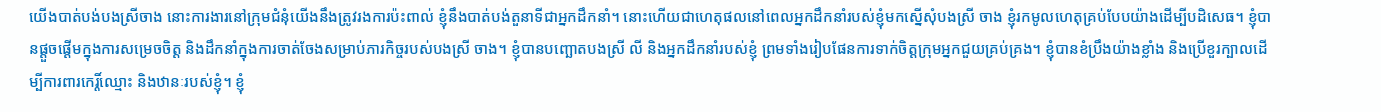យើងបាត់បង់បងស្រីចាង នោះការងារនៅក្រុមជំនុំយើងនឹងត្រូវរងការប៉ះពាល់ ខ្ញុំនឹងបាត់បង់តួនាទីជាអ្នកដឹកនាំ។ នោះហើយជាហេតុផលនៅពេលអ្នកដឹកនាំរបស់ខ្ញុំមកស្នើសុំបងស្រី ចាង ខ្ញុំរកមូលហេតុគ្រប់បែបយ៉ាងដើម្បីបដិសេធ។ ខ្ញុំបានផ្ដួចផ្ដើមក្នុងការសម្រេចចិត្ត និងដឹកនាំក្នុងការចាត់ចែងសម្រាប់ភារកិច្ចរបស់បងស្រី ចាង។ ខ្ញុំបានបញ្ឆោតបងស្រី លី និងអ្នកដឹកនាំរបស់ខ្ញុំ ព្រមទាំងរៀបផែនការទាក់ចិត្តក្រុមអ្នកជួយគ្រប់គ្រង។ ខ្ញុំបានខំប្រឹងយ៉ាងខ្លាំង និងប្រើខួរក្បាលដើម្បីការពារកេរ្តិ៍ឈ្មោះ និងឋានៈរបស់ខ្ញុំ។ ខ្ញុំ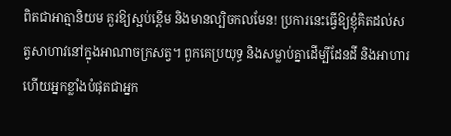ពិតជាអាត្មានិយម គួរឱ្យស្អប់ខ្ពើម និងមានល្បិចកលមែន! ប្រការនេះធ្វើឱ្យខ្ញុំគិតដល់សត្វសាហាវនៅក្នុងអាណាចក្រសត្វ។ ពួកគេប្រយុទ្ធ និងសម្លាប់គ្នាដើម្បីដែនដី និងអាហារ ហើយអ្នកខ្លាំងបំផុតជាអ្នក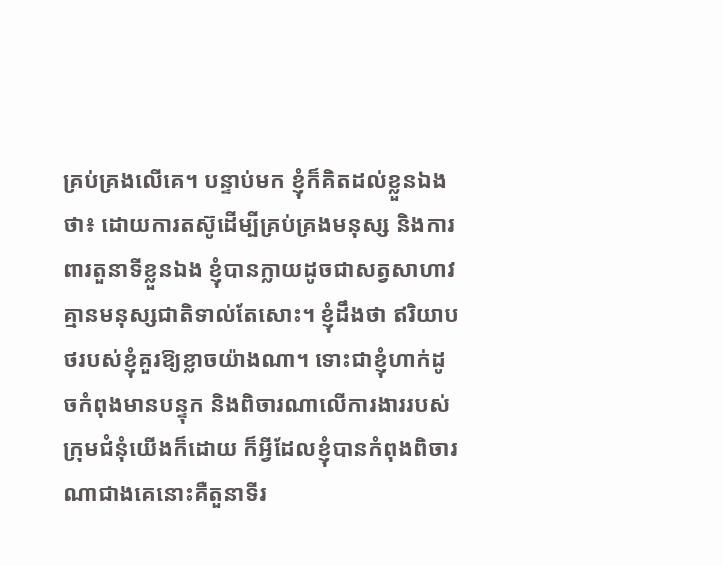គ្រប់គ្រងលើគេ។ បន្ទាប់មក ខ្ញុំក៏គិតដល់ខ្លួនឯងថា៖ ដោយការតស៊ូដើម្បីគ្រប់គ្រងមនុស្ស និងការពារតួនាទីខ្លួនឯង ខ្ញុំបានក្លាយដូចជាសត្វសាហាវ គ្មានមនុស្សជាតិទាល់តែសោះ។ ខ្ញុំដឹងថា ឥរិយាបថរបស់ខ្ញុំគួរឱ្យខ្លាចយ៉ាងណា។ ទោះជាខ្ញុំហាក់ដូចកំពុងមានបន្ទុក និងពិចារណាលើការងាររបស់ក្រុមជំនុំយើងក៏ដោយ ក៏អ្វីដែលខ្ញុំបានកំពុងពិចារណាជាងគេនោះគឺតួនាទីរ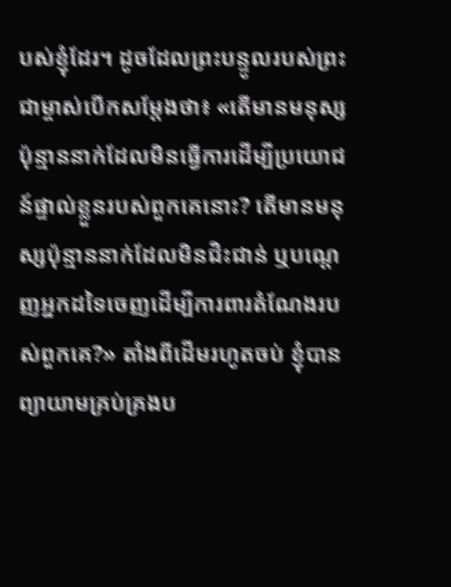បស់ខ្ញុំដែរ។ ដូចដែលព្រះបន្ទូលរបស់ព្រះជាម្ចាស់បើកសម្ដែងថា៖ «តើមានមនុស្សប៉ុន្មាននាក់ដែលមិនធ្វើការដើម្បីប្រយោជន៍ផ្ទាល់ខ្លួនរបស់ពួកគេនោះ? តើមានមនុស្សប៉ុន្មាននាក់ដែលមិនជិះជាន់ ឬបណ្តេញអ្នកដទៃចេញដើម្បីការពារតំណែងរបស់ពួកគេ?» តាំងពីដើមរហូតចប់ ខ្ញុំបានព្យាយាមគ្រប់គ្រងប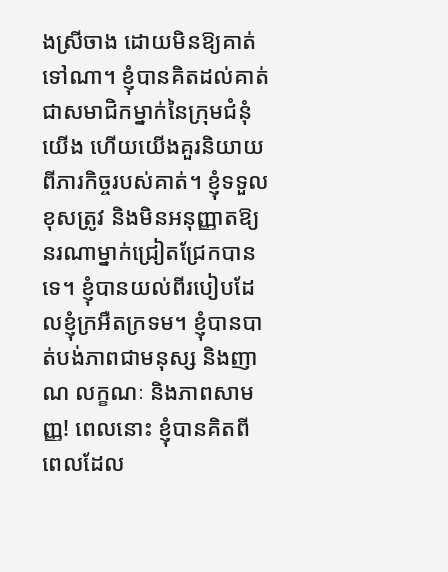ងស្រីចាង ដោយមិនឱ្យគាត់ទៅណា។ ខ្ញុំបានគិតដល់គាត់ជាសមាជិកម្នាក់នៃក្រុមជំនុំយើង ហើយយើងគួរនិយាយពីភារកិច្ចរបស់គាត់។ ខ្ញុំទទួលខុសត្រូវ និងមិនអនុញ្ញាតឱ្យនរណាម្នាក់ជ្រៀតជ្រែកបានទេ។ ខ្ញុំបានយល់ពីរបៀបដែលខ្ញុំក្រអឺតក្រទម។ ខ្ញុំបានបាត់បង់ភាពជាមនុស្ស និងញាណ លក្ខណៈ និងភាពសាមញ្ញ! ពេលនោះ ខ្ញុំបានគិតពីពេលដែល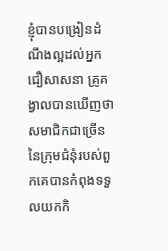ខ្ញុំបានបង្រៀនដំណឹងល្អដល់អ្នកជឿសាសនា គ្រូគង្វាលបានឃើញថា សមាជិកជាច្រើននៃក្រុមជំនុំរបស់ពួកគេបានកំពុងទទួលយកកិ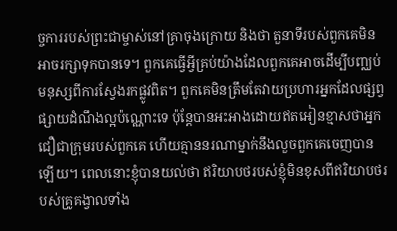ច្ចការរបស់ព្រះជាម្ចាស់នៅគ្រាចុងក្រោយ និងថា តួនាទីរបស់ពួកគេមិនអាចរក្សាទុកបានទេ។ ពួកគេធ្វើអ្វីគ្រប់យ៉ាងដែលពួកគេអាចដើម្បីបញ្ឈប់មនុស្សពីការស្វែងរកផ្លូវពិត។ ពួកគេមិនត្រឹមតែវាយប្រហារអ្នកដែលផ្សព្វផ្សាយដំណឹងល្អប៉ណ្ណោះទេ ប៉ុន្តែបានអះអាងដោយឥតអៀនខ្មាសថាអ្នកជឿជាក្រុមរបស់ពួកគេ ហើយគ្មាននរណាម្នាក់នឹងលួចពួកគេចេញបានឡើយ។ ពេលនោះខ្ញុំបានយល់ថា ឥរិយាបថរបស់ខ្ញុំមិនខុសពីឥរិយាបថរបស់គ្រូគង្វាលទាំង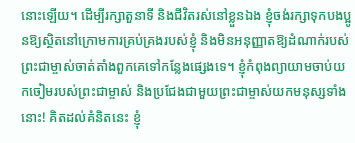នោះឡើយ។ ដើម្បីរក្សាតួនាទី និងជីវិតរស់នៅខ្លួនឯង ខ្ញុំចង់រក្សាទុកបងប្អូនឱ្យស្ថិតនៅក្រោមការគ្រប់គ្រងរបស់ខ្ញុំ និងមិនអនុញ្ញាតឱ្យដំណាក់របស់ព្រះជាម្ចាស់ចាត់តាំងពួកគេទៅកន្លែងផ្សេងទេ។ ខ្ញុំកំពុងព្យាយាមចាប់យកចៀមរបស់ព្រះជាម្ចាស់ និងប្រជែងជាមួយព្រះជាម្ចាស់យកមនុស្សទាំងនោះ! គិតដល់គំនិតនេះ ខ្ញុំ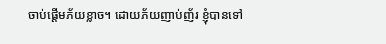ចាប់ផ្តើមភ័យខ្លាច។ ដោយភ័យញាប់ញ័រ ខ្ញុំបានទៅ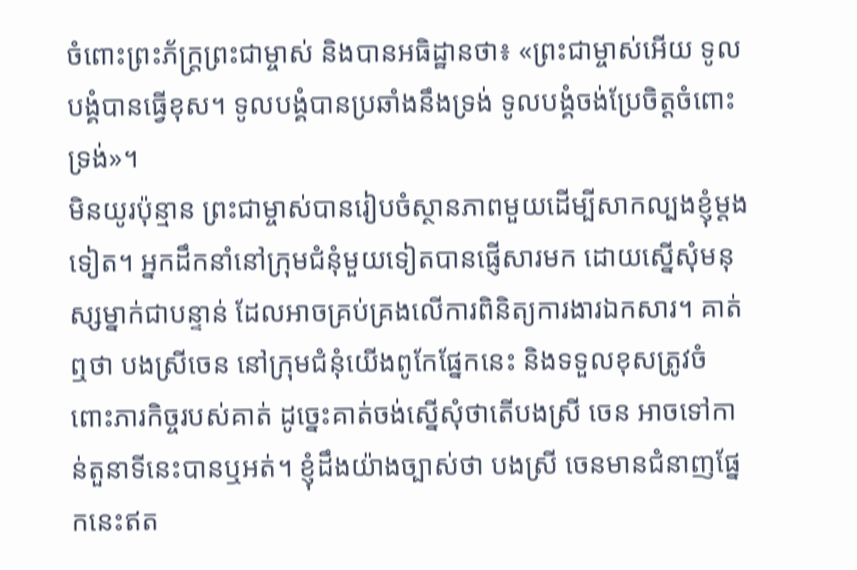ចំពោះព្រះភ័ក្ត្រព្រះជាម្ចាស់ និងបានអធិដ្ឋានថា៖ «ព្រះជាម្ចាស់អើយ ទូលបង្គំបានធ្វើខុស។ ទូលបង្គំបានប្រឆាំងនឹងទ្រង់ ទូលបង្គំចង់ប្រែចិត្តចំពោះទ្រង់»។
មិនយូរប៉ុន្មាន ព្រះជាម្ចាស់បានរៀបចំស្ថានភាពមួយដើម្បីសាកល្បងខ្ញុំម្តងទៀត។ អ្នកដឹកនាំនៅក្រុមជំនុំមួយទៀតបានផ្ញើសារមក ដោយស្នើសុំមនុស្សម្នាក់ជាបន្ទាន់ ដែលអាចគ្រប់គ្រងលើការពិនិត្យការងារឯកសារ។ គាត់ឮថា បងស្រីចេន នៅក្រុមជំនុំយើងពូកែផ្នែកនេះ និងទទួលខុសត្រូវចំពោះភារកិច្ចរបស់គាត់ ដូច្នេះគាត់ចង់ស្នើសុំថាតើបងស្រី ចេន អាចទៅកាន់តួនាទីនេះបានឬអត់។ ខ្ញុំដឹងយ៉ាងច្បាស់ថា បងស្រី ចេនមានជំនាញផ្នែកនេះឥត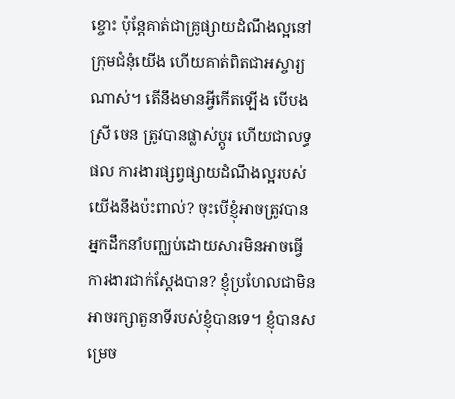ខ្ចោះ ប៉ុន្តែគាត់ជាគ្រូផ្សាយដំណឹងល្អនៅក្រុមជំនុំយើង ហើយគាត់ពិតជាអស្ចារ្យណាស់។ តើនឹងមានអ្វីកើតឡើង បើបងស្រី ចេន ត្រូវបានផ្លាស់ប្តូរ ហើយជាលទ្ធផល ការងារផ្សព្វផ្សាយដំណឹងល្អរបស់យើងនឹងប៉ះពាល់? ចុះបើខ្ញុំអាចត្រូវបានអ្នកដឹកនាំបញ្ឈប់ដោយសារមិនអាចធ្វើការងារជាក់ស្តែងបាន? ខ្ញុំប្រហែលជាមិនអាចរក្សាតួនាទីរបស់ខ្ញុំបានទេ។ ខ្ញុំបានសម្រេច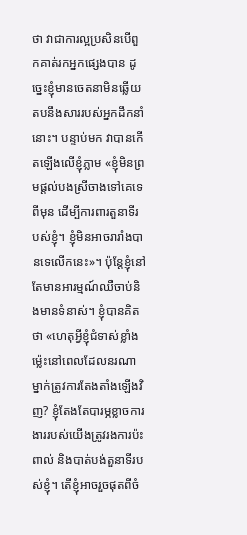ថា វាជាការល្អប្រសិនបើពួកគាត់រកអ្នកផ្សេងបាន ដូច្នេះខ្ញុំមានចេតនាមិនឆ្លើយតបនឹងសាររបស់អ្នកដឹកនាំនោះ។ បន្ទាប់មក វាបានកើតឡើងលើខ្ញុំភ្លាម «ខ្ញុំមិនព្រមផ្តល់បងស្រីចាងទៅគេទេពីមុន ដើម្បីការពារតួនាទីរបស់ខ្ញុំ។ ខ្ញុំមិនអាចរារាំងបានទេលើកនេះ»។ ប៉ុន្តែខ្ញុំនៅតែមានអារម្មណ៍ឈឺចាប់និងមានទំនាស់។ ខ្ញុំបានគិតថា «ហេតុអ្វីខ្ញុំជំទាស់ខ្លាំងម៉្លេះនៅពេលដែលនរណាម្នាក់ត្រូវការតែងតាំងឡើងវិញ? ខ្ញុំតែងតែបារម្ភខ្លាចការងាររបស់យើងត្រូវរងការប៉ះពាល់ និងបាត់បង់តួនាទីរបស់ខ្ញុំ។ តើខ្ញុំអាចរួចផុតពីចំ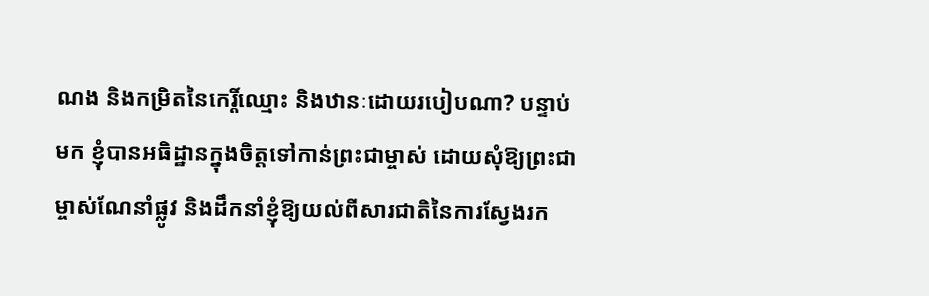ណង និងកម្រិតនៃកេរ្តិ៍ឈ្មោះ និងឋានៈដោយរបៀបណា? បន្ទាប់មក ខ្ញុំបានអធិដ្ឋានក្នុងចិត្តទៅកាន់ព្រះជាម្ចាស់ ដោយសុំឱ្យព្រះជាម្ចាស់ណែនាំផ្លូវ និងដឹកនាំខ្ញុំឱ្យយល់ពីសារជាតិនៃការស្វែងរក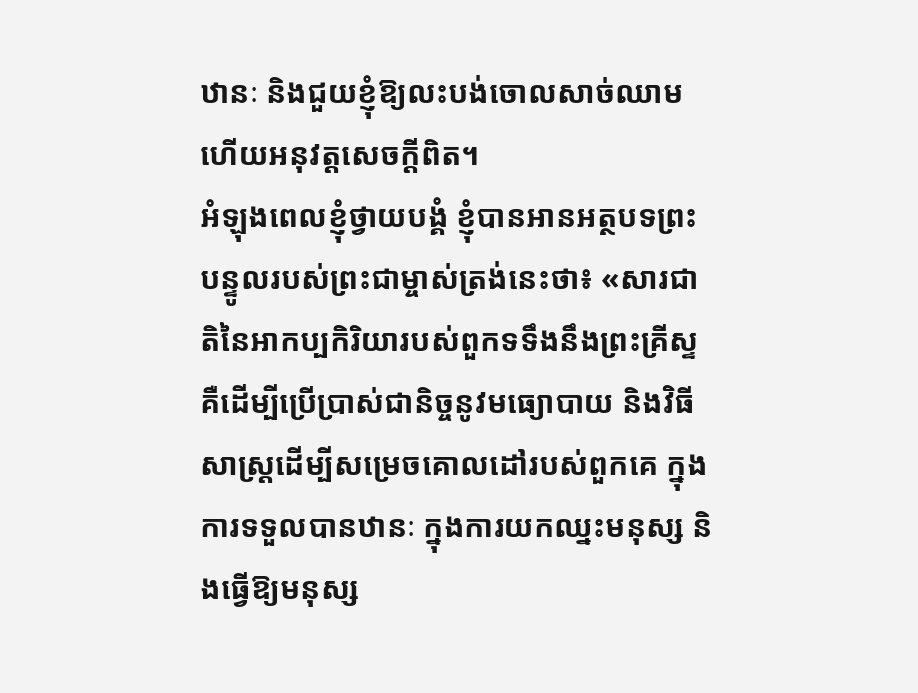ឋានៈ និងជួយខ្ញុំឱ្យលះបង់ចោលសាច់ឈាម ហើយអនុវត្តសេចក្តីពិត។
អំឡុងពេលខ្ញុំថ្វាយបង្គំ ខ្ញុំបានអានអត្ថបទព្រះបន្ទូលរបស់ព្រះជាម្ចាស់ត្រង់នេះថា៖ «សារជាតិនៃអាកប្បកិរិយារបស់ពួកទទឹងនឹងព្រះគ្រីស្ទ គឺដើម្បីប្រើប្រាស់ជានិច្ចនូវមធ្យោបាយ និងវិធីសាស្ត្រដើម្បីសម្រេចគោលដៅរបស់ពួកគេ ក្នុងការទទួលបានឋានៈ ក្នុងការយកឈ្នះមនុស្ស និងធ្វើឱ្យមនុស្ស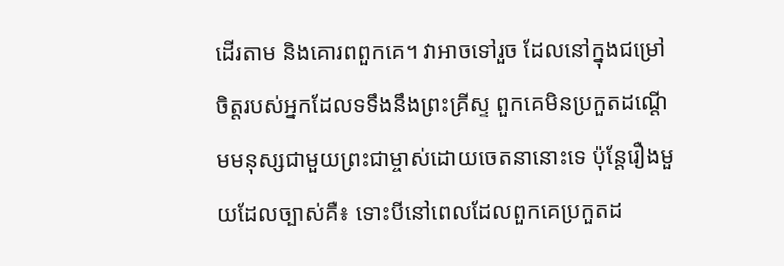ដើរតាម និងគោរពពួកគេ។ វាអាចទៅរួច ដែលនៅក្នុងជម្រៅចិត្តរបស់អ្នកដែលទទឹងនឹងព្រះគ្រីស្ទ ពួកគេមិនប្រកួតដណ្ដើមមនុស្សជាមួយព្រះជាម្ចាស់ដោយចេតនានោះទេ ប៉ុន្តែរឿងមួយដែលច្បាស់គឺ៖ ទោះបីនៅពេលដែលពួកគេប្រកួតដ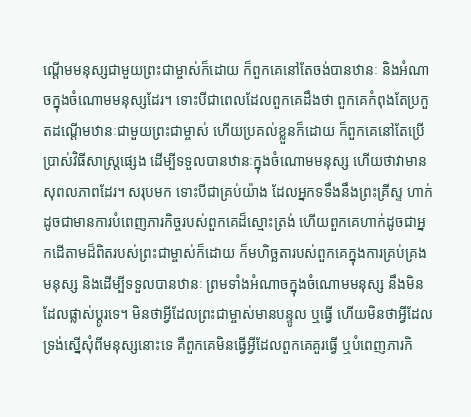ណ្ដើមមនុស្សជាមួយព្រះជាម្ចាស់ក៏ដោយ ក៏ពួកគេនៅតែចង់បានឋានៈ និងអំណាចក្នុងចំណោមមនុស្សដែរ។ ទោះបីជាពេលដែលពួកគេដឹងថា ពួកគេកំពុងតែប្រកួតដណ្ដើមឋានៈជាមួយព្រះជាម្ចាស់ ហើយប្រគល់ខ្លួនក៏ដោយ ក៏ពួកគេនៅតែប្រើប្រាស់វិធីសាស្ត្រផ្សេង ដើម្បីទទួលបានឋានៈក្នុងចំណោមមនុស្ស ហើយថាវាមានសុពលភាពដែរ។ សរុបមក ទោះបីជាគ្រប់យ៉ាង ដែលអ្នកទទឹងនឹងព្រះគ្រីស្ទ ហាក់ដូចជាមានការបំពេញភារកិច្ចរបស់ពួកគេដ៏ស្មោះត្រង់ ហើយពួកគេហាក់ដូចជាអ្នកដើតាមដ៏ពិតរបស់ព្រះជាម្ចាស់ក៏ដោយ ក៏មហិច្ឆតារបស់ពួកគេក្នុងការគ្រប់គ្រងមនុស្ស និងដើម្បីទទួលបានឋានៈ ព្រមទាំងអំណាចក្នុងចំណោមមនុស្ស នឹងមិនដែលផ្លាស់ប្ដូរទេ។ មិនថាអ្វីដែលព្រះជាម្ចាស់មានបន្ទូល ឬធ្វើ ហើយមិនថាអ្វីដែលទ្រង់ស្នើសុំពីមនុស្សនោះទេ គឺពួកគេមិនធ្វើអ្វីដែលពួកគេគួរធ្វើ ឬបំពេញភារកិ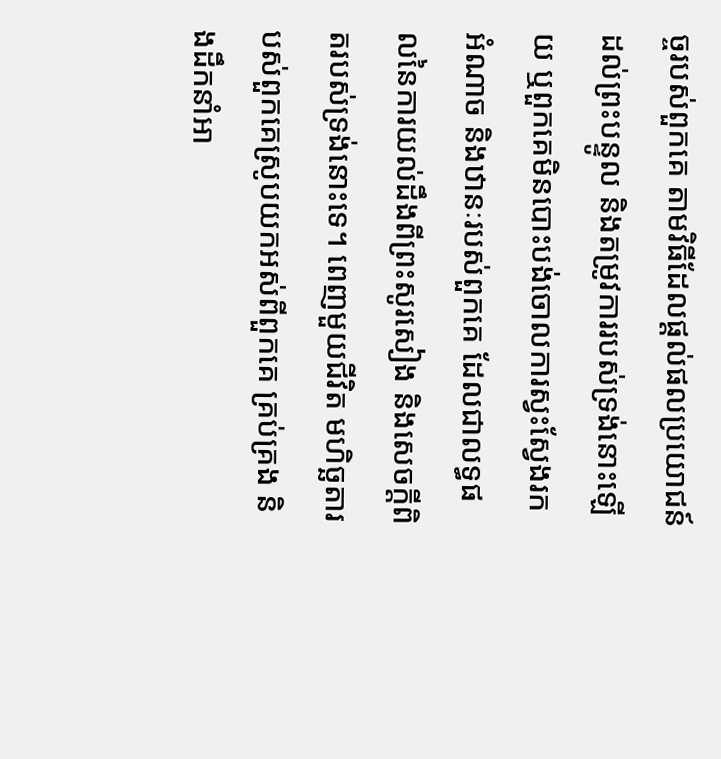ច្ចរបស់ពួកគេ តាមវិធីដែលផ្ដល់ផលប្រយោជន៍ដល់ព្រះបន្ទូល និងតម្រូវការរបស់ទ្រង់នោះឡើយ ឬពួកគេមិនបោះបង់ចោលការស្វះស្វែងរកអំណាច និងឋានៈរបស់ពួកគេ ដែលជាលទ្ធផលនៃការយល់ដឹងពីព្រះសូរសៀង និងសេចក្ដីពិតរបស់ទ្រង់នោះទេ។ ពេញមួយជីវិត មហិច្ឆតារបស់ពួកគេស្រូបយកអស់ពីពួកគេ គ្រប់គ្រង និងដឹកនាំអា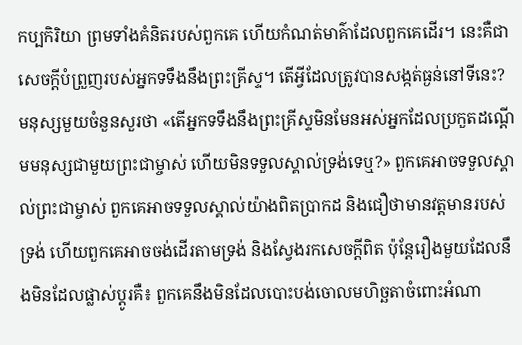កប្បកិរិយា ព្រមទាំងគំនិតរបស់ពួកគេ ហើយកំណត់មាគ៌ាដែលពួកគេដើរ។ នេះគឺជាសេចក្ដីបំព្រួញរបស់អ្នកទទឹងនឹងព្រះគ្រីស្ទ។ តើអ្វីដែលត្រូវបានសង្កត់ធ្ងន់នៅទីនេះ? មនុស្សមួយចំនួនសួរថា «តើអ្នកទទឹងនឹងព្រះគ្រីស្ទមិនមែនអស់អ្នកដែលប្រកួតដណ្ដើមមនុស្សជាមួយព្រះជាម្ចាស់ ហើយមិនទទួលស្គាល់ទ្រង់ទេឬ?» ពួកគេអាចទទួលស្គាល់ព្រះជាម្ចាស់ ពួកគេអាចទទួលស្គាល់យ៉ាងពិតប្រាកដ និងជឿថាមានវត្តមានរបស់ទ្រង់ ហើយពួកគេអាចចង់ដើរតាមទ្រង់ និងស្វែងរកសេចក្ដីពិត ប៉ុន្តែរឿងមួយដែលនឹងមិនដែលផ្លាស់ប្ដូរគឺ៖ ពួកគេនឹងមិនដែលបោះបង់ចោលមហិច្ឆតាចំពោះអំណា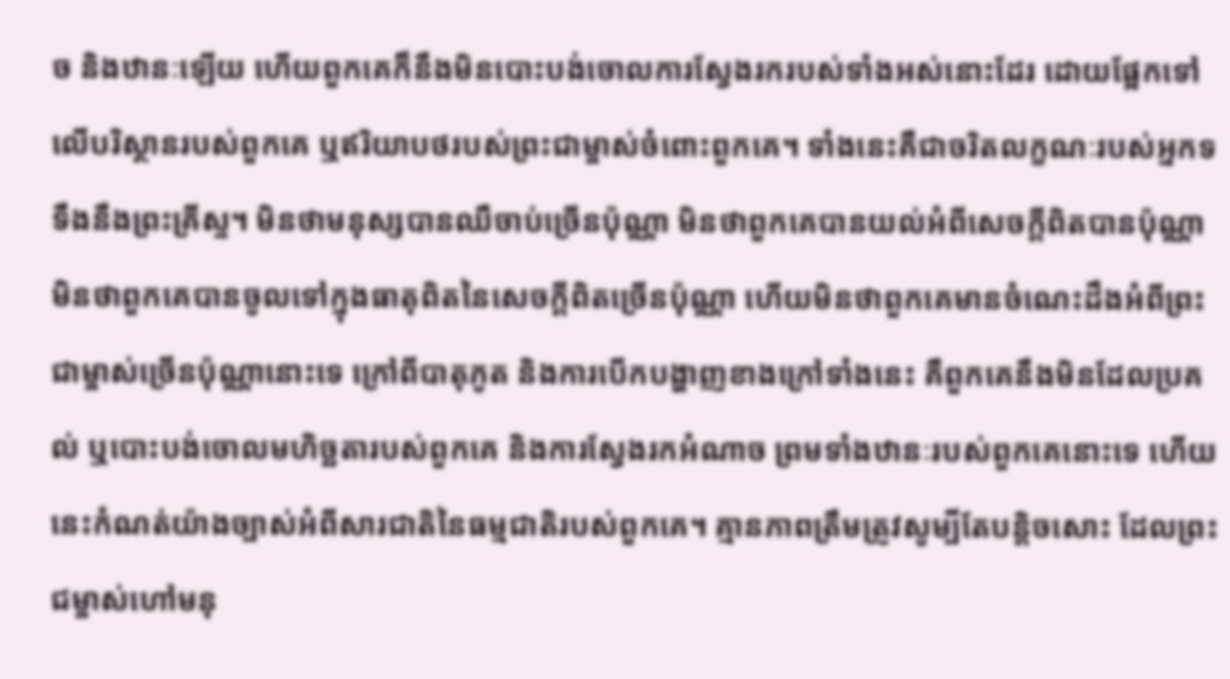ច និងឋានៈឡើយ ហើយពួកគេក៏នឹងមិនបោះបង់ចោលការស្វែងរករបស់ទាំងអស់នោះដែរ ដោយផ្អែកទៅលើបរិស្ថានរបស់ពួកគេ ឬឥរិយាបថរបស់ព្រះជាម្ចាស់ចំពោះពួកគេ។ ទាំងនេះគឺជាចរិតលក្ខណៈរបស់អ្នកទទឹងនឹងព្រះគ្រីស្ទ។ មិនថាមនុស្សបានឈឺចាប់ច្រើនប៉ុណ្ណា មិនថាពួកគេបានយល់អំពីសេចក្ដីពិតបានប៉ុណ្ណា មិនថាពួកគេបានចូលទៅក្នុងធាតុពិតនៃសេចក្ដីពិតច្រើនប៉ុណ្ណា ហើយមិនថាពួកគេមានចំណេះដឹងអំពីព្រះជាម្ចាស់ច្រើនប៉ុណ្ណានោះទេ ក្រៅពីបាតុភូត និងការបើកបង្ហាញខាងក្រៅទាំងនេះ គឺពួកគេនឹងមិនដែលប្រគល់ ឬបោះបង់ចោលមហិច្ឆតារបស់ពួកគេ និងការស្វែងរកអំណាច ព្រមទាំងឋានៈរបស់ពួកគេនោះទេ ហើយនេះកំណត់យ៉ាងច្បាស់អំពីសារជាតិនៃធម្មជាតិរបស់ពួកគេ។ គ្មានភាពត្រឹមត្រូវសូម្បីតែបន្តិចសោះ ដែលព្រះជម្ចាស់ហៅមនុ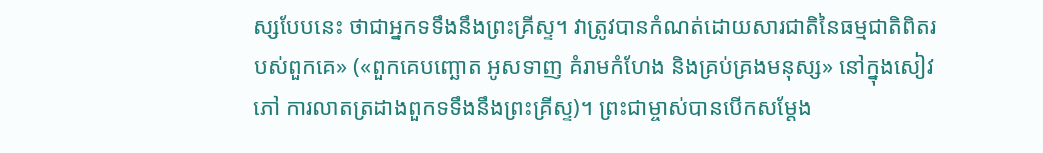ស្សបែបនេះ ថាជាអ្នកទទឹងនឹងព្រះគ្រីស្ទ។ វាត្រូវបានកំណត់ដោយសារជាតិនៃធម្មជាតិពិតរបស់ពួកគេ» («ពួកគេបញ្ឆោត អូសទាញ គំរាមកំហែង និងគ្រប់គ្រងមនុស្ស» នៅក្នុងសៀវភៅ ការលាតត្រដាងពួកទទឹងនឹងព្រះគ្រីស្ទ)។ ព្រះជាម្ចាស់បានបើកសម្ដែង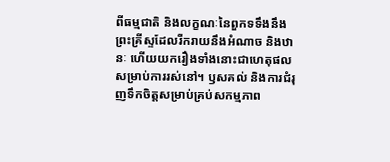ពីធម្មជាតិ និងលក្ខណៈនៃពួកទទឹងនឹងព្រះគ្រីស្ទដែលរីករាយនឹងអំណាច និងឋានៈ ហើយយករឿងទាំងនោះជាហេតុផលសម្រាប់ការរស់នៅ។ ឫសគល់ និងការជំរុញទឹកចិត្តសម្រាប់គ្រប់សកម្មភាព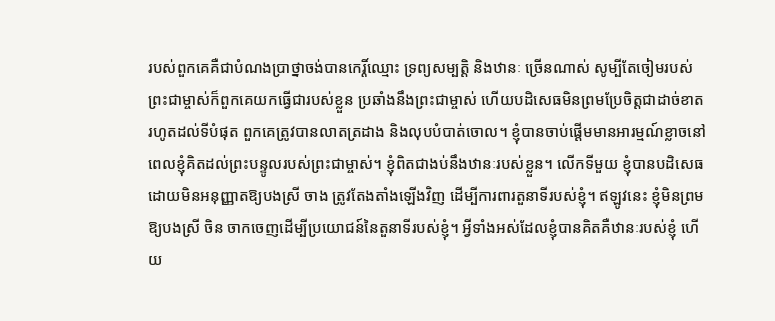របស់ពួកគេគឺជាបំណងប្រាថ្នាចង់បានកេរ្តិ៍ឈ្មោះ ទ្រព្យសម្បត្តិ និងឋានៈ ច្រើនណាស់ សូម្បីតែចៀមរបស់ព្រះជាម្ចាស់ក៏ពួកគេយកធ្វើជារបស់ខ្លួន ប្រឆាំងនឹងព្រះជាម្ចាស់ ហើយបដិសេធមិនព្រមប្រែចិត្តជាដាច់ខាតរហូតដល់ទីបំផុត ពួកគេត្រូវបានលាតត្រដាង និងលុបបំបាត់ចោល។ ខ្ញុំបានចាប់ផ្តើមមានអារម្មណ៍ខ្លាចនៅពេលខ្ញុំគិតដល់ព្រះបន្ទូលរបស់ព្រះជាម្ចាស់។ ខ្ញុំពិតជាងប់នឹងឋានៈរបស់ខ្លួន។ លើកទីមួយ ខ្ញុំបានបដិសេធដោយមិនអនុញ្ញាតឱ្យបងស្រី ចាង ត្រូវតែងតាំងឡើងវិញ ដើម្បីការពារតួនាទីរបស់ខ្ញុំ។ ឥឡូវនេះ ខ្ញុំមិនព្រមឱ្យបងស្រី ចិន ចាកចេញដើម្បីប្រយោជន៍នៃតួនាទីរបស់ខ្ញុំ។ អ្វីទាំងអស់ដែលខ្ញុំបានគិតគឺឋានៈរបស់ខ្ញុំ ហើយ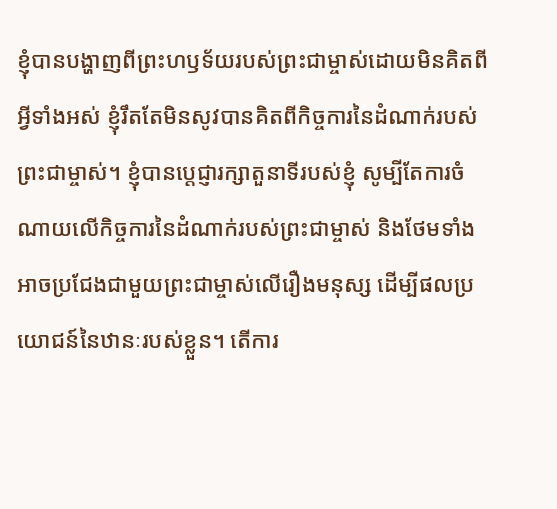ខ្ញុំបានបង្ហាញពីព្រះហឫទ័យរបស់ព្រះជាម្ចាស់ដោយមិនគិតពីអ្វីទាំងអស់ ខ្ញុំរឹតតែមិនសូវបានគិតពីកិច្ចការនៃដំណាក់របស់ព្រះជាម្ចាស់។ ខ្ញុំបានប្តេជ្ញារក្សាតួនាទីរបស់ខ្ញុំ សូម្បីតែការចំណាយលើកិច្ចការនៃដំណាក់របស់ព្រះជាម្ចាស់ និងថែមទាំងអាចប្រជែងជាមួយព្រះជាម្ចាស់លើរឿងមនុស្ស ដើម្បីផលប្រយោជន៍នៃឋានៈរបស់ខ្លួន។ តើការ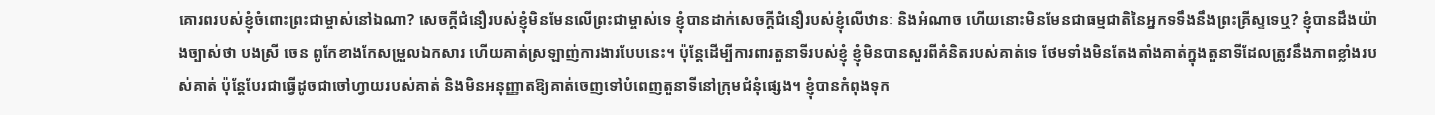គោរពរបស់ខ្ញុំចំពោះព្រះជាម្ចាស់នៅឯណា? សេចក្ដីជំនឿរបស់ខ្ញុំមិនមែនលើព្រះជាម្ចាស់ទេ ខ្ញុំបានដាក់សេចក្ដីជំនឿរបស់ខ្ញុំលើឋានៈ និងអំណាច ហើយនោះមិនមែនជាធម្មជាតិនៃអ្នកទទឹងនឹងព្រះគ្រីស្ទទេឬ? ខ្ញុំបានដឹងយ៉ាងច្បាស់ថា បងស្រី ចេន ពូកែខាងកែសម្រួលឯកសារ ហើយគាត់ស្រឡាញ់ការងារបែបនេះ។ ប៉ុន្តែដើម្បីការពារតួនាទីរបស់ខ្ញុំ ខ្ញុំមិនបានសួរពីគំនិតរបស់គាត់ទេ ថែមទាំងមិនតែងតាំងគាត់ក្នុងតួនាទីដែលត្រូវនឹងភាពខ្លាំងរបស់គាត់ ប៉ុន្តែបែរជាធ្វើដូចជាចៅហ្វាយរបស់គាត់ និងមិនអនុញ្ញាតឱ្យគាត់ចេញទៅបំពេញតួនាទីនៅក្រុមជំនុំផ្សេង។ ខ្ញុំបានកំពុងទុក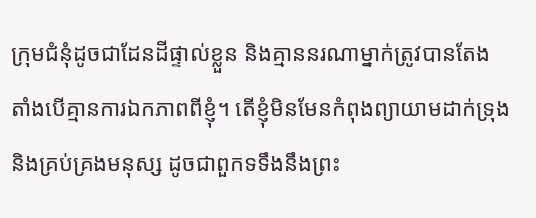ក្រុមជំនុំដូចជាដែនដីផ្ទាល់ខ្លួន និងគ្មាននរណាម្នាក់ត្រូវបានតែងតាំងបើគ្មានការឯកភាពពីខ្ញុំ។ តើខ្ញុំមិនមែនកំពុងព្យាយាមដាក់ទ្រុង និងគ្រប់គ្រងមនុស្ស ដូចជាពួកទទឹងនឹងព្រះ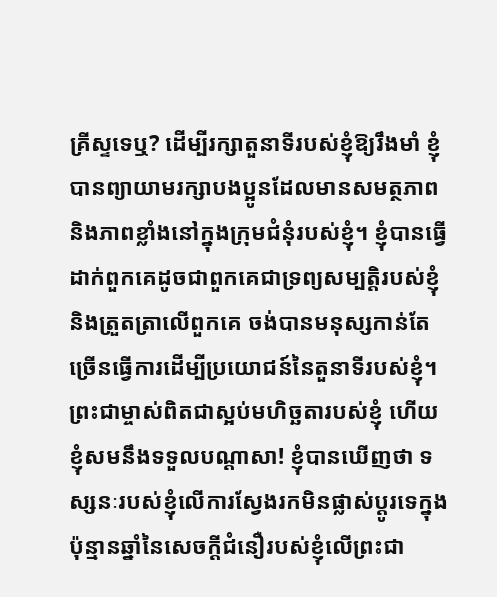គ្រីស្ទទេឬ? ដើម្បីរក្សាតួនាទីរបស់ខ្ញុំឱ្យរឹងមាំ ខ្ញុំបានព្យាយាមរក្សាបងប្អូនដែលមានសមត្ថភាព និងភាពខ្លាំងនៅក្នុងក្រុមជំនុំរបស់ខ្ញុំ។ ខ្ញុំបានធ្វើដាក់ពួកគេដូចជាពួកគេជាទ្រព្យសម្បត្តិរបស់ខ្ញុំ និងត្រួតត្រាលើពួកគេ ចង់បានមនុស្សកាន់តែច្រើនធ្វើការដើម្បីប្រយោជន៍នៃតួនាទីរបស់ខ្ញុំ។ ព្រះជាម្ចាស់ពិតជាស្អប់មហិច្ឆតារបស់ខ្ញុំ ហើយខ្ញុំសមនឹងទទួលបណ្តាសា! ខ្ញុំបានឃើញថា ទស្សនៈរបស់ខ្ញុំលើការស្វែងរកមិនផ្លាស់ប្តូរទេក្នុងប៉ុន្មានឆ្នាំនៃសេចក្ដីជំនឿរបស់ខ្ញុំលើព្រះជា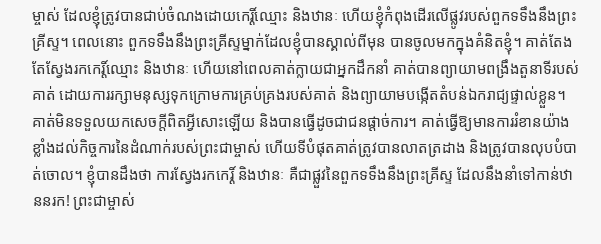ម្ចាស់ ដែលខ្ញុំត្រូវបានជាប់ចំណងដោយកេរ្តិ៍ឈ្មោះ និងឋានៈ ហើយខ្ញុំកំពុងដើរលើផ្លូវរបស់ពួកទទឹងនឹងព្រះគ្រីស្ទ។ ពេលនោះ ពួកទទឹងនឹងព្រះគ្រីស្ទម្នាក់ដែលខ្ញុំបានស្គាល់ពីមុន បានចូលមកក្នុងគំនិតខ្ញុំ។ គាត់តែងតែស្វែងរកកេរ្ដិ៍ឈ្មោះ និងឋានៈ ហើយនៅពេលគាត់ក្លាយជាអ្នកដឹកនាំ គាត់បានព្យាយាមពង្រឹងតួនាទីរបស់គាត់ ដោយការរក្សាមនុស្សទុកក្រោមការគ្រប់គ្រងរបស់គាត់ និងព្យាយាមបង្កើតតំបន់ឯករាជ្យផ្ទាល់ខ្លួន។ គាត់មិនទទួលយកសេចក្តីពិតអ្វីសោះឡើយ និងបានធ្វើដូចជាជនផ្តាច់ការ។ គាត់ធ្វើឱ្យមានការរំខានយ៉ាងខ្លាំងដល់កិច្ចការនៃដំណាក់របស់ព្រះជាម្ចាស់ ហើយទីបំផុតគាត់ត្រូវបានលាតត្រដាង និងត្រូវបានលុបបំបាត់ចោល។ ខ្ញុំបានដឹងថា ការស្វែងរកកេរ្ដិ៍ និងឋានៈ គឺជាផ្លួវនៃពួកទទឹងនឹងព្រះគ្រីស្ទ ដែលនឹងនាំទៅកាន់ឋាននរក! ព្រះជាម្ចាស់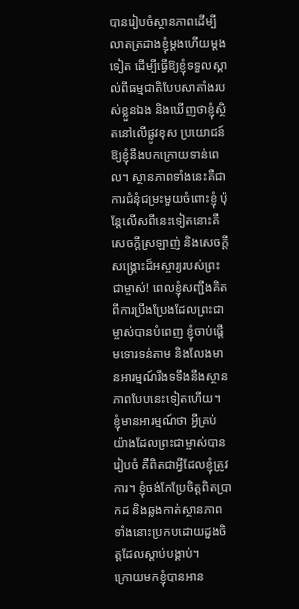បានរៀបចំស្ថានភាពដើម្បីលាតត្រដាងខ្ញុំម្តងហើយម្តងទៀត ដើម្បីធ្វើឱ្យខ្ញុំទទួលស្គាល់ពីធម្មជាតិបែបសាតាំងរបស់ខ្លួនឯង និងឃើញថាខ្ញុំស្ថិតនៅលើផ្លូវខុស ប្រយោជន៍ឱ្យខ្ញុំនឹងបកក្រោយទាន់ពេល។ ស្ថានភាពទាំងនេះគឺជាការជំនុំជម្រះមួយចំពោះខ្ញុំ ប៉ុន្តែលើសពីនេះទៀតនោះគឺសេចក្តីស្រឡាញ់ និងសេចក្តីសង្គ្រោះដ៏អស្ចារ្យរបស់ព្រះជាម្ចាស់! ពេលខ្ញុំសញ្ជឹងគិតពីការប្រឹងប្រែងដែលព្រះជាម្ចាស់បានបំពេញ ខ្ញុំចាប់ផ្តើមទោរទន់តាម និងលែងមានអារម្មណ៍រឹងទទឹងនឹងស្ថានភាពបែបនេះទៀតហើយ។ ខ្ញុំមានអារម្មណ៍ថា អ្វីគ្រប់យ៉ាងដែលព្រះជាម្ចាស់បានរៀបចំ គឺពិតជាអ្វីដែលខ្ញុំត្រូវការ។ ខ្ញុំចង់កែប្រែចិត្តពិតប្រាកដ និងឆ្លងកាត់ស្ថានភាពទាំងនោះប្រកបដោយដួងចិត្តដែលស្តាប់បង្គាប់។
ក្រោយមកខ្ញុំបានអាន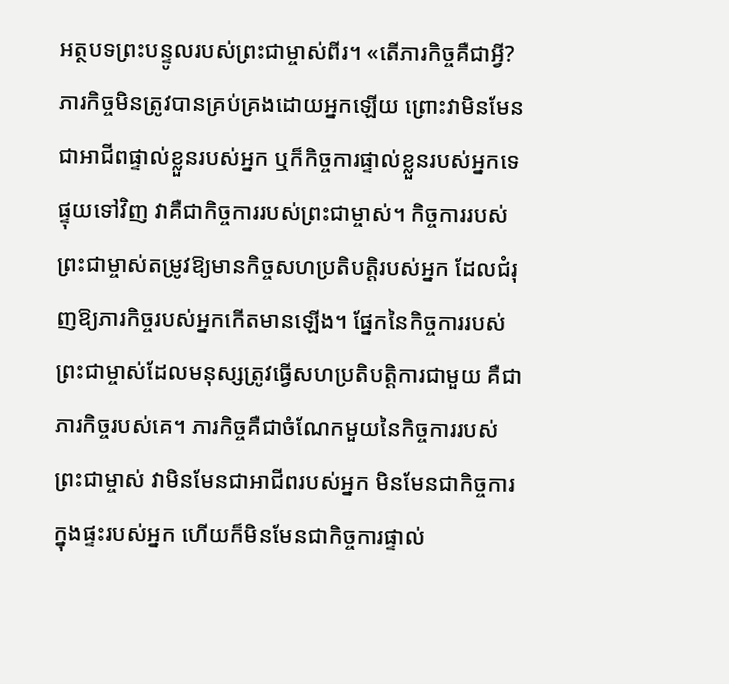អត្ថបទព្រះបន្ទូលរបស់ព្រះជាម្ចាស់ពីរ។ «តើភារកិច្ចគឺជាអ្វី? ភារកិច្ចមិនត្រូវបានគ្រប់គ្រងដោយអ្នកឡើយ ព្រោះវាមិនមែនជាអាជីពផ្ទាល់ខ្លួនរបស់អ្នក ឬក៏កិច្ចការផ្ទាល់ខ្លួនរបស់អ្នកទេ ផ្ទុយទៅវិញ វាគឺជាកិច្ចការរបស់ព្រះជាម្ចាស់។ កិច្ចការរបស់ព្រះជាម្ចាស់តម្រូវឱ្យមានកិច្ចសហប្រតិបត្តិរបស់អ្នក ដែលជំរុញឱ្យភារកិច្ចរបស់អ្នកកើតមានឡើង។ ផ្នែកនៃកិច្ចការរបស់ព្រះជាម្ចាស់ដែលមនុស្សត្រូវធ្វើសហប្រតិបត្តិការជាមួយ គឺជាភារកិច្ចរបស់គេ។ ភារកិច្ចគឺជាចំណែកមួយនៃកិច្ចការរបស់ព្រះជាម្ចាស់ វាមិនមែនជាអាជីពរបស់អ្នក មិនមែនជាកិច្ចការក្នុងផ្ទះរបស់អ្នក ហើយក៏មិនមែនជាកិច្ចការផ្ទាល់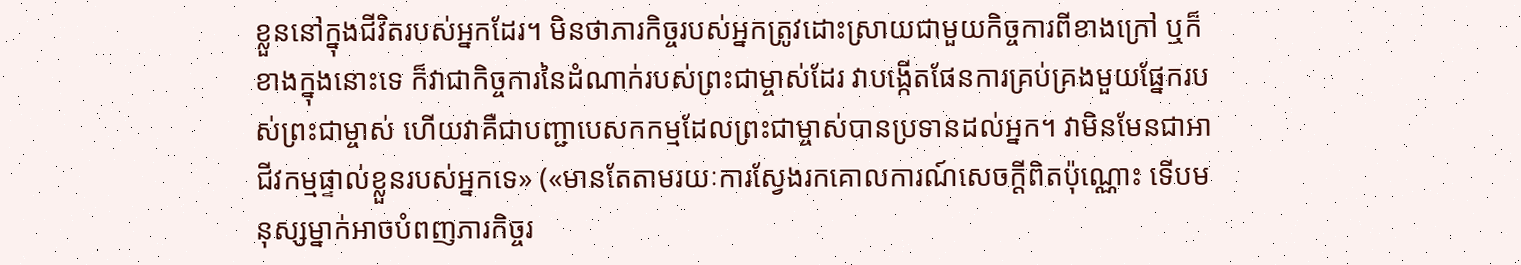ខ្លួននៅក្នុងជីវិតរបស់អ្នកដែរ។ មិនថាភារកិច្ចរបស់អ្នកត្រូវដោះស្រាយជាមួយកិច្ចការពីខាងក្រៅ ឬក៏ខាងក្នុងនោះទេ ក៏វាជាកិច្ចការនៃដំណាក់របស់ព្រះជាម្ចាស់ដែរ វាបង្កើតផែនការគ្រប់គ្រងមួយផ្នែករបស់ព្រះជាម្ចាស់ ហើយវាគឺជាបញ្ជាបេសកកម្មដែលព្រះជាម្ចាស់បានប្រទានដល់អ្នក។ វាមិនមែនជាអាជីវកម្មផ្ទាល់ខ្លួនរបស់អ្នកទេ» («មានតែតាមរយៈការស្វែងរកគោលការណ៍សេចក្ដីពិតប៉ុណ្ណោះ ទើបមនុស្សម្នាក់អាចបំពញភារកិច្ចរ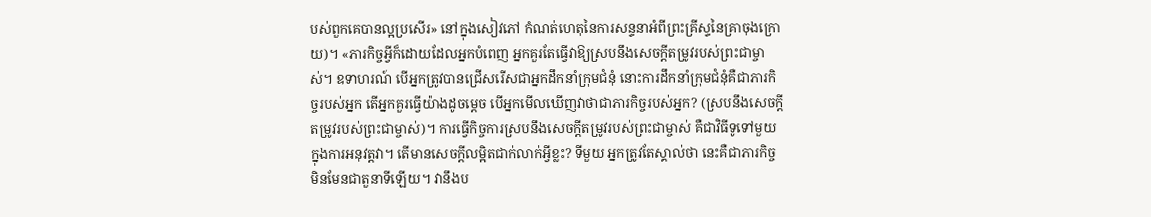បស់ពួកគេបានល្អប្រសើរ» នៅក្នុងសៀវភៅ កំណត់ហេតុនៃការសន្ទនាអំពីព្រះគ្រីស្ទនៃគ្រាចុងក្រោយ)។ «ភារកិច្ចអ្វីក៏ដោយដែលអ្នកបំពេញ អ្នកគួរតែធ្វើវាឱ្យស្របនឹងសេចក្ដីតម្រូវរបស់ព្រះជាម្ចាស់។ ឧទាហរណ៍ បើអ្នកត្រូវបានជ្រើសរើសជាអ្នកដឹកនាំក្រុមជំនុំ នោះការដឹកនាំក្រុមជំនុំគឺជាភារកិច្ចរបស់អ្នក តើអ្នកគួរធ្វើយ៉ាងដូចម្ដេច បើអ្នកមើលឃើញវាថាជាភារកិច្ចរបស់អ្នក? (ស្របនឹងសេចក្ដីតម្រូវរបស់ព្រះជាម្ចាស់)។ ការធ្វើកិច្ចការស្របនឹងសេចក្ដីតម្រូវរបស់ព្រះជាម្ចាស់ គឺជាវិធីទូទៅមួយក្នុងការអនុវត្តវា។ តើមានសេចក្ដីលម្អិតជាក់លាក់អ្វីខ្លះ? ទីមួយ អ្នកត្រូវតែស្គាល់ថា នេះគឺជាភារកិច្ច មិនមែនជាតួនាទីឡើយ។ វានឹងប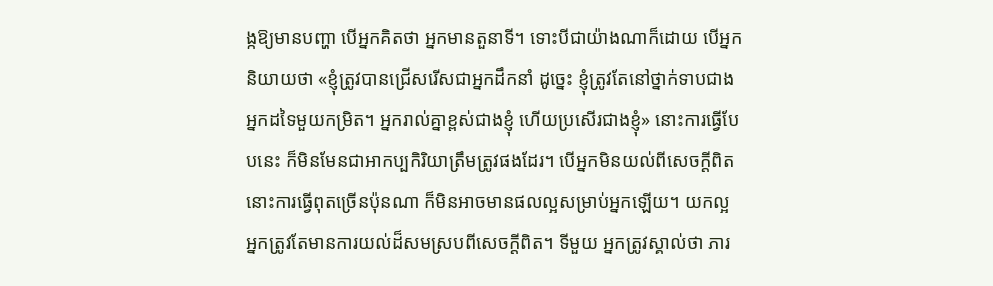ង្កឱ្យមានបញ្ហា បើអ្នកគិតថា អ្នកមានតួនាទី។ ទោះបីជាយ៉ាងណាក៏ដោយ បើអ្នកនិយាយថា «ខ្ញុំត្រូវបានជ្រើសរើសជាអ្នកដឹកនាំ ដូច្នេះ ខ្ញុំត្រូវតែនៅថ្នាក់ទាបជាងអ្នកដទៃមួយកម្រិត។ អ្នករាល់គ្នាខ្ពស់ជាងខ្ញុំ ហើយប្រសើរជាងខ្ញុំ» នោះការធ្វើបែបនេះ ក៏មិនមែនជាអាកប្បកិរិយាត្រឹមត្រូវផងដែរ។ បើអ្នកមិនយល់ពីសេចក្ដីពិត នោះការធ្វើពុតច្រើនប៉ុនណា ក៏មិនអាចមានផលល្អសម្រាប់អ្នកឡើយ។ យកល្អ អ្នកត្រូវតែមានការយល់ដ៏សមស្របពីសេចក្ដីពិត។ ទីមួយ អ្នកត្រូវស្គាល់ថា ភារ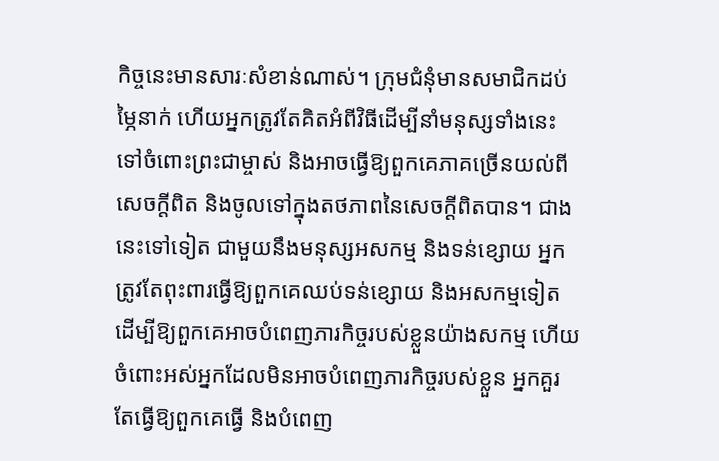កិច្ចនេះមានសារៈសំខាន់ណាស់។ ក្រុមជំនុំមានសមាជិកដប់ម្ភៃនាក់ ហើយអ្នកត្រូវតែគិតអំពីវិធីដើម្បីនាំមនុស្សទាំងនេះទៅចំពោះព្រះជាម្ចាស់ និងអាចធ្វើឱ្យពួកគេភាគច្រើនយល់ពីសេចក្ដីពិត និងចូលទៅក្នុងតថភាពនៃសេចក្ដីពិតបាន។ ជាងនេះទៅទៀត ជាមួយនឹងមនុស្សអសកម្ម និងទន់ខ្សោយ អ្នកត្រូវតែពុះពារធ្វើឱ្យពួកគេឈប់ទន់ខ្សោយ និងអសកម្មទៀត ដើម្បីឱ្យពួកគេអាចបំពេញភារកិច្ចរបស់ខ្លួនយ៉ាងសកម្ម ហើយចំពោះអស់អ្នកដែលមិនអាចបំពេញភារកិច្ចរបស់ខ្លួន អ្នកគួរតែធ្វើឱ្យពួកគេធ្វើ និងបំពេញ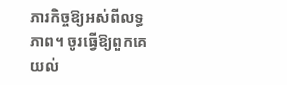ភារកិច្ចឱ្យអស់ពីលទ្ធភាព។ ចូរធ្វើឱ្យពួកគេយល់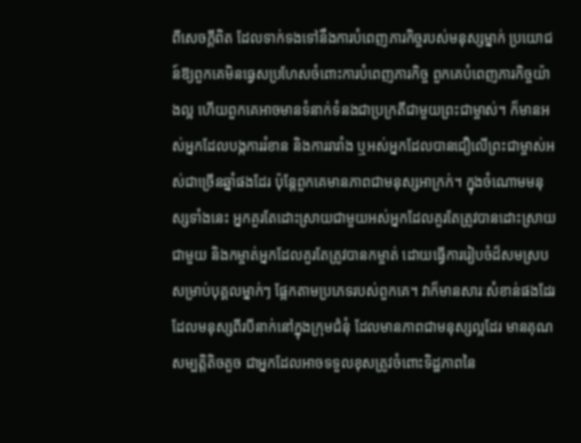ពីសេចក្ដីពិត ដែលទាក់ទងទៅនឹងការបំពេញភារកិច្ចរបស់មនុស្សម្នាក់ ប្រយោជន៍ឱ្យពួកគេមិនធ្វេសប្រហែសចំពោះការបំពេញភារកិច្ច ពួកគេបំពេញភារកិច្ចយ៉ាងល្អ ហើយពួកគេអាចមានទំនាក់ទំនងជាប្រក្រតីជាមួយព្រះជាម្ចាស់។ ក៏មានអស់អ្នកដែលបង្កការរំខាន និងការរារាំង ឬអស់អ្នកដែលបានជឿលើព្រះជាម្ចាស់អស់ជាច្រើនឆ្នាំផងដែរ ប៉ុន្តែពួកគេមានភាពជាមនុស្សអាក្រក់។ ក្នុងចំណោមមនុស្សទាំងនេះ អ្នកគួរតែដោះស្រាយជាមួយអស់អ្នកដែលគួរតែត្រូវបានដោះស្រាយជាមួយ និងកម្ចាត់អ្នកដែលគួរតែត្រូវបានកម្ចាត់ ដោយធ្វើការរៀបចំដ៏សមស្របសម្រាប់បុគ្គលម្នាក់ៗ ផ្អែកតាមប្រភេទរបស់ពួកគេ។ វាក៏មានសារៈសំខាន់ផងដែរ ដែលមនុស្សពីរបីនាក់នៅក្នុងក្រុមជំនុំ ដែលមានភាពជាមនុស្សល្អដែរ មានគុណសម្បត្តិតិចតួច ជាអ្នកដែលអាចទទួលខុសត្រូវចំពោះទិដ្ឋភាពនៃ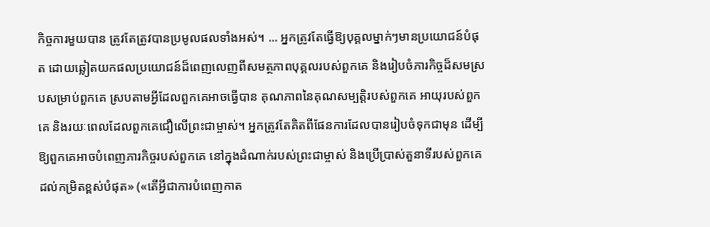កិច្ចការមួយបាន ត្រូវតែត្រូវបានប្រមូលផលទាំងអស់។ ... អ្នកត្រូវតែធ្វើឱ្យបុគ្គលម្នាក់ៗមានប្រយោជន៍បំផុត ដោយឆ្លៀតយកផលប្រយោជន៍ដ៏ពេញលេញពីសមត្ថភាពបុគ្គលរបស់ពួកគេ និងរៀបចំភារកិច្ចដ៏សមស្របសម្រាប់ពួកគេ ស្របតាមអ្វីដែលពួកគេអាចធ្វើបាន គុណភាពនៃគុណសម្បត្តិរបស់ពួកគេ អាយុរបស់ពួកគេ និងរយៈពេលដែលពួកគេជឿលើព្រះជាម្ចាស់។ អ្នកត្រូវតែគិតពីផែនការដែលបានរៀបចំទុកជាមុន ដើម្បីឱ្យពួកគេអាចបំពេញភារកិច្ចរបស់ពួកគេ នៅក្នុងដំណាក់របស់ព្រះជាម្ចាស់ និងប្រើប្រាស់តួនាទីរបស់ពួកគេដល់កម្រិតខ្ពស់បំផុត» («តើអ្វីជាការបំពេញកាត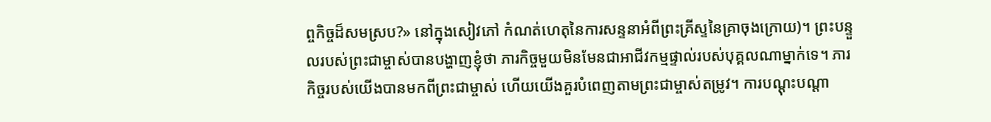ព្ចកិច្ចដ៏សមស្រប?» នៅក្នុងសៀវភៅ កំណត់ហេតុនៃការសន្ទនាអំពីព្រះគ្រីស្ទនៃគ្រាចុងក្រោយ)។ ព្រះបន្ទួលរបស់ព្រះជាម្ចាស់បានបង្ហាញខ្ញុំថា ភារកិច្ចមួយមិនមែនជាអាជីវកម្មផ្ទាល់របស់បុគ្គលណាម្នាក់ទេ។ ភារកិច្ចរបស់យើងបានមកពីព្រះជាម្ចាស់ ហើយយើងគួរបំពេញតាមព្រះជាម្ចាស់តម្រូវ។ ការបណ្តុះបណ្តា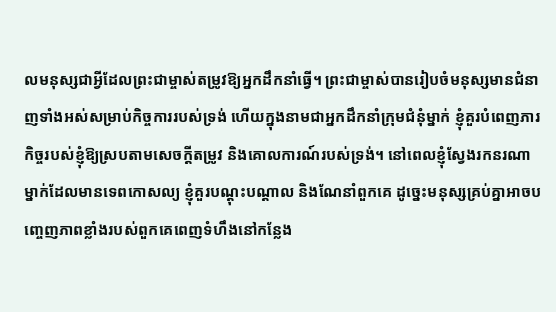លមនុស្សជាអ្វីដែលព្រះជាម្ចាស់តម្រូវឱ្យអ្នកដឹកនាំធ្វើ។ ព្រះជាម្ចាស់បានរៀបចំមនុស្សមានជំនាញទាំងអស់សម្រាប់កិច្ចការរបស់ទ្រង់ ហើយក្នុងនាមជាអ្នកដឹកនាំក្រុមជំនុំម្នាក់ ខ្ញុំគួរបំពេញភារកិច្ចរបស់ខ្ញុំឱ្យស្របតាមសេចក្តីតម្រូវ និងគោលការណ៍របស់ទ្រង់។ នៅពេលខ្ញុំស្វែងរកនរណាម្នាក់ដែលមានទេពកោសល្យ ខ្ញុំគួរបណ្តុះបណ្តាល និងណែនាំពួកគេ ដូច្នេះមនុស្សគ្រប់គ្នាអាចបញ្ចេញភាពខ្លាំងរបស់ពួកគេពេញទំហឹងនៅកន្លែង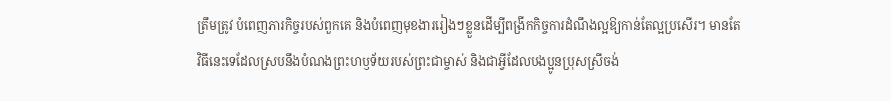ត្រឹមត្រូវ បំពេញភារកិច្ចរបស់ពួកគេ និងបំពេញមុខងាររៀងៗខ្លួនដើម្បីពង្រីកកិច្ចការដំណឹងល្អឱ្យកាន់តែល្អប្រសើរ។ មានតែវិធីនេះទេដែលស្របនឹងបំណងព្រះហឫទ័យរបស់ព្រះជាម្ចាស់ និងជាអ្វីដែលបងប្អូនប្រុសស្រីចង់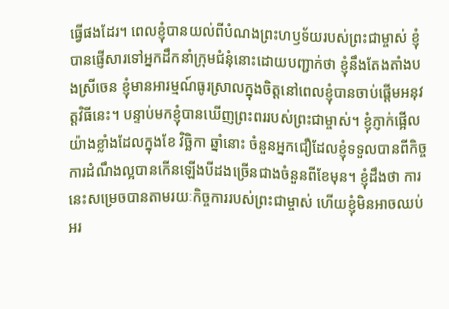ធ្វើផងដែរ។ ពេលខ្ញុំបានយល់ពីបំណងព្រះហឫទ័យរបស់ព្រះជាម្ចាស់ ខ្ញុំបានផ្ញើសារទៅអ្នកដឹកនាំក្រុមជំនុំនោះដោយបញ្ជាក់ថា ខ្ញុំនឹងតែងតាំងបងស្រីចេន ខ្ញុំមានអារម្មណ៍ធូរស្រាលក្នុងចិត្តនៅពេលខ្ញុំបានចាប់ផ្តើមអនុវត្តវិធីនេះ។ បន្ទាប់មកខ្ញុំបានឃើញព្រះពររបស់ព្រះជាម្ចាស់។ ខ្ញុំភ្ញាក់ផ្អើលយ៉ាងខ្លាំងដែលក្នុងខែ វិច្ឆិកា ឆ្នាំនោះ ចំនួនអ្នកជឿដែលខ្ញុំទទួលបានពីកិច្ចការដំណឹងល្អបានកើនឡើងបីដងច្រើនជាងចំនួនពីខែមុន។ ខ្ញុំដឹងថា ការនេះសម្រេចបានតាមរយៈកិច្ចការរបស់ព្រះជាម្ចាស់ ហើយខ្ញុំមិនអាចឈប់អរ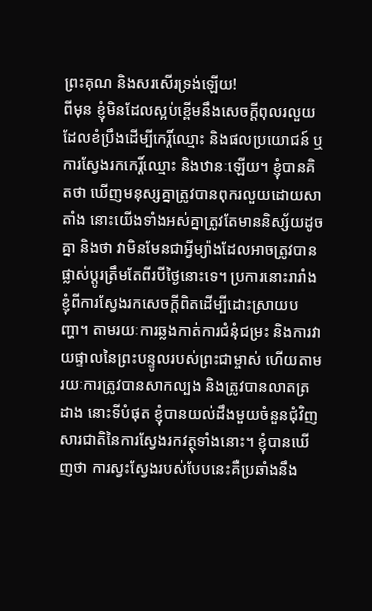ព្រះគុណ និងសរសើរទ្រង់ឡើយ!
ពីមុន ខ្ញុំមិនដែលស្អប់ខ្ពើមនឹងសេចក្ដីពុលរលួយដែលខំប្រឹងដើម្បីកេរ្តិ៍ឈ្មោះ និងផលប្រយោជន៍ ឬការស្វែងរកកេរ្ដិ៍ឈ្មោះ និងឋានៈឡើយ។ ខ្ញុំបានគិតថា ឃើញមនុស្សគ្នាត្រូវបានពុករលួយដោយសាតាំង នោះយើងទាំងអស់គ្នាត្រូវតែមាននិស្ស័យដូចគ្នា និងថា វាមិនមែនជាអ្វីម្យ៉ាងដែលអាចត្រូវបានផ្លាស់ប្តូរត្រឹមតែពីរបីថ្ងៃនោះទេ។ ប្រការនោះរារាំងខ្ញុំពីការស្វែងរកសេចក្តីពិតដើម្បីដោះស្រាយបញ្ហា។ តាមរយៈការឆ្លងកាត់ការជំនុំជម្រះ និងការវាយផ្ទាលនៃព្រះបន្ទូលរបស់ព្រះជាម្ចាស់ ហើយតាមរយៈការត្រូវបានសាកល្បង និងត្រូវបានលាតត្រដាង នោះទីបំផុត ខ្ញុំបានយល់ដឹងមួយចំនួនជុំវិញសារជាតិនៃការស្វែងរកវត្ថុទាំងនោះ។ ខ្ញុំបានឃើញថា ការស្វះស្វែងរបស់បែបនេះគឺប្រឆាំងនឹង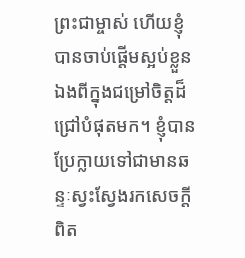ព្រះជាម្ចាស់ ហើយខ្ញុំបានចាប់ផ្តើមស្អប់ខ្លួនឯងពីក្នុងជម្រៅចិត្តដ៏ជ្រៅបំផុតមក។ ខ្ញុំបានប្រែក្លាយទៅជាមានឆន្ទៈស្វះស្វែងរកសេចក្តីពិត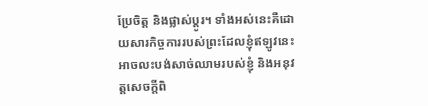ប្រែចិត្ត និងផ្លាស់ប្តូរ។ ទាំងអស់នេះគឺដោយសារកិច្ចការរបស់ព្រះដែលខ្ញុំឥឡូវនេះអាចលះបង់សាច់ឈាមរបស់ខ្ញុំ និងអនុវត្តសេចក្តីពិ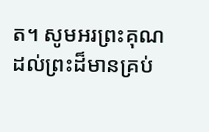ត។ សូមអរព្រះគុណដល់ព្រះដ៏មានគ្រប់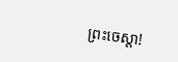ព្រះចេស្តា!